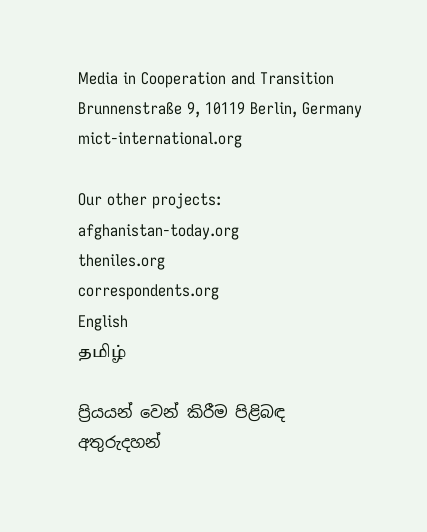Media in Cooperation and Transition
Brunnenstraße 9, 10119 Berlin, Germany
mict-international.org

Our other projects:
afghanistan-today.org
theniles.org
correspondents.org
English
தமிழ்

ප්‍රියයන් වෙන් කිරීම පිළිබඳ
අතුරුදහන්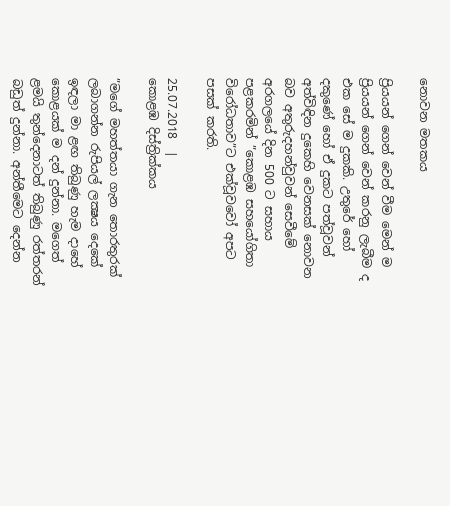නොවන මතකය

ප්‍රියයන් ගෙන් වෙන් වීම මෙන් ම ප්‍රියයන් ගෙන් වෙන් කරනු ලැබීම ද එක සේ ම දුකකි. උතුරේ හෝ දකුණේ හෝ ඒ දුකට පත්වූවන් අත්විඳින දුකෙහි වෙනසක් නොවන බව අතුරුදහන්වුවන් සෙවීමේ අරගලයේ දින 500 ට සහාය පළකරමින් ”කොළඹ සහයෝගිතා විරෝධතාව”ට එක්වූවවෝ අපට පසක් කරති.

25.07.2018  |
කොළඹ දිස්ත්‍රික්කය

”මගේ මහත්තයා ගැන තොරතුරක් ලබාගන්න රුපියල් ලක්‍ෂය දෙකේ ඉඳලා මා ළඟ තිබුණු හැම දාහේ කොළයක් ම දන් දුන්නා. මගෙත් ළමයි තුන්දෙනාටත් තිබුණු රත්තරන් බඩුත් දුන්නා. අන්තීමෙට දෙන්න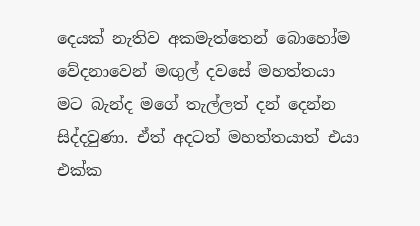දෙයක් නැතිව අකමැත්තෙන් බොහෝම වේදනාවෙන් මඟුල් දවසේ මහත්තයා මට බැන්ද මගේ තැල්ලත් දන් දෙන්න සිද්දවුණා. ඒත් අදටත් මහත්තයාත් එයා එක්ක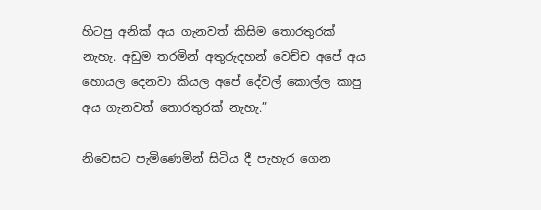හිටපු අනික් අය ගැනවත් කිසිම තොරතුරක් නැහැ. අඩුම තරමින් අතුරුදහන් වෙච්ච අපේ අය හොයල දෙනවා කියල අපේ දේවල් කොල්ල කාපු අය ගැනවත් තොරතුරක් නැහැ.”

නිවෙසට පැමිණෙමින් සිටිය දී පැහැර ගෙන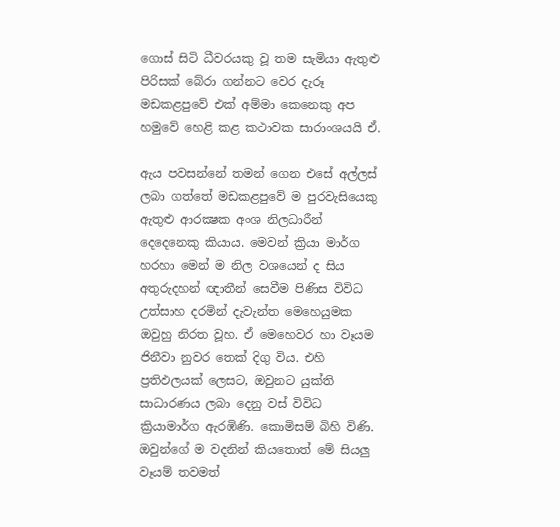ගොස් සිටි ධීවරයකු වූ තම සැමියා ඇතුළු පිරිසක් බේරා ගන්නට වෙර දැරූ මඩකළපුවේ එක් අම්මා කෙනෙකු අප හමුවේ හෙළි කළ කථාවක සාරාංශයයි ඒ.

ඇය පවසන්නේ තමන් ගෙන එසේ අල්ලස් ලබා ගත්තේ මඩකළපුවේ ම පුරවැසියෙකු ඇතුළු ආරක්‍ෂක අංශ නිලධාරීන් දෙදෙනෙකු කියාය. මෙවන් ක්‍රියා මාර්ග හරහා මෙන් ම නිල වශයෙන් ද සිය අතුරුදහන් ඥාතීන් සෙවීම පිණිස විවිධ උත්සාහ දරමින් දැවැන්ත මෙහෙයුමක ඔවුහු නිරත වූහ. ඒ මෙහෙවර හා වෑයම ජිනීවා නුවර තෙක් දිගු විය. එහි ප්‍රතිඵලයක් ලෙසට, ඔවුනට යුක්ති සාධාරණය ලබා දෙනු වස් විවිධ ක්‍රියාමාර්ග ඇරඹිණි. කොමිසම් බිහි විණි. ඔවුන්ගේ ම වදනින් කියතොත් මේ සියලු වෑයම් තවමත්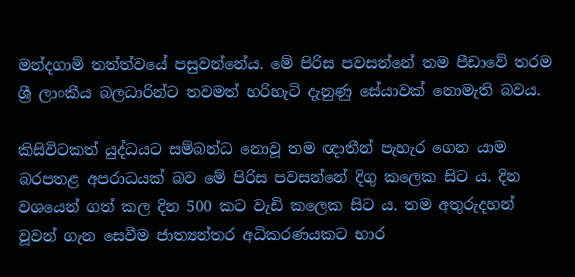මන්දගාමි තත්ත්වයේ පසුවන්නේය. මේ පිරිස පවසන්නේ තම පීඩාවේ තරම ශ්‍රී ලාංකීය බලධාරින්ට තවමත් හරිහැටි දැනුණු සේයාවක් නොමැති බවය.

කිසිවිටකත් යුද්ධයට සම්බන්ධ නොවූ තම ඥාතීන් පැහැර ගෙන යාම බරපතළ අපරාධයක් බව මේ පිරිස පවසන්නේ දිගු කලෙක සිට ය. දින වශයෙන් ගත් කල දින 500 කට වැඩි කලෙක සිට ය. තම අතුරුදහන් වූවන් ගැන සෙවීම ජාත්‍යන්තර අධිකරණයකට භාර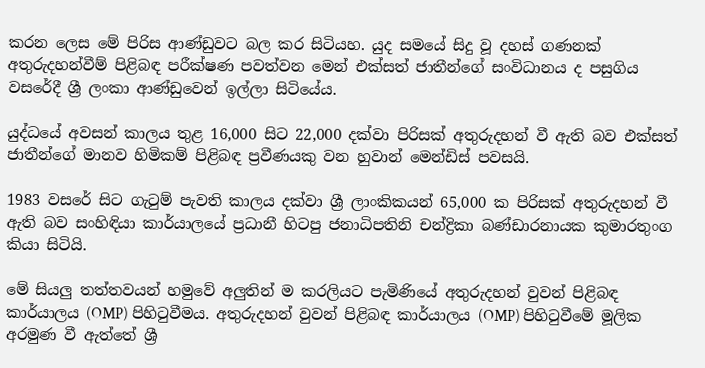කරන ලෙස මේ පිරිස ආණ්ඩුවට බල කර සිටියහ. යුද සමයේ සිදු වූ දහස් ගණනක් අතුරුදහන්වීම් පිළිබඳ පරීක්ෂණ පවත්වන මෙන් එක්සත් ජාතීන්ගේ සංවිධානය ද පසුගිය වසරේදී ශ්‍රී ලංකා ආණ්ඩුවෙන් ඉල්ලා සිටියේය.

යුද්ධයේ අවසන් කාලය තුළ 16,000 සිට 22,000 දක්වා පිරිසක් අතුරුදහන් වී ඇති බව එක්සත් ජාතීන්ගේ මානව හිමිකම් පිළිබඳ ප්‍රවීණයකු වන හුවාන් මෙන්ඩිස් පවසයි.

1983 වසරේ සිට ගැටුම් පැවති කාලය දක්වා ශ්‍රී ලාංකිකයන් 65,000 ක පිරිසක් අතුරුදහන් වී ඇති බව සංහිඳියා කාර්යාලයේ ප්‍රධානී හිටපු ජනාධිපතිනි චන්ද්‍රිකා බණ්ඩාරනායක කුමාරතුංග කියා සිටියි.

මේ සියලු තත්තවයන් හමුවේ අලුතින් ම කරලියට පැමිණියේ අතුරුදහන් වුවන් පිළිබඳ කාර්යාලය (OMP) පිහිටුවීමය. අතුරුදහන් වුවන් පිළිබඳ කාර්යාලය (OMP) පිහිටුවීමේ මූලික අරමුණ වී ඇත්තේ ශ්‍රී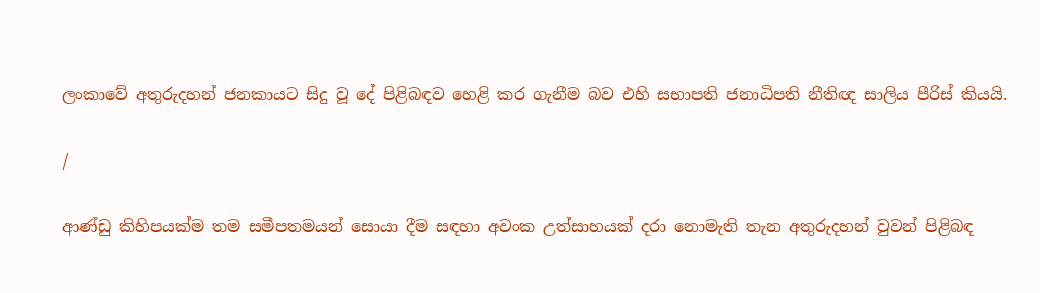ලංකාවේ අතුරුදහන් ජනකායට සිදු වූ දේ පිළිබඳව හෙළි කර ගැනීම බව එහි සභාපති ජනාධිපති නීතිඥ සාලිය පීරිස් කියයි.

/

ආණ්ඩු කිහිපයක්ම තම සමීපතමයන් සොයා දීම සඳහා අවංක උත්සාහයක් දරා නොමැති තැන අතුරුදහන් වුවන් පිළිබඳ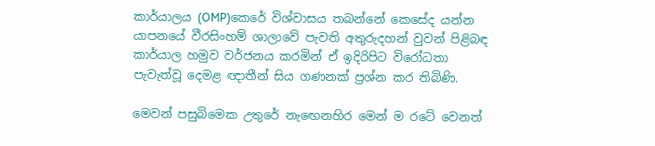කාර්යාලය (OMP)කෙරේ විශ්වාසය තබන්නේ කෙසේද යන්න යාපනයේ වීරසිංහම් ශාලාවේ පැවති අතුරුදහන් වුවන් පිළිබඳ කාර්යාල හමුව වර්ජනය කරමින් ඒ ඉදිරිපිට විරෝධතා පැවැත්වූ දෙමළ ඥාතීන් සිය ගණනක් ප්‍රශ්න කර තිබිණි.

මෙවන් පසුබිමෙක උතුරේ නැඟෙනහිර මෙන් ම රටේ වෙනත්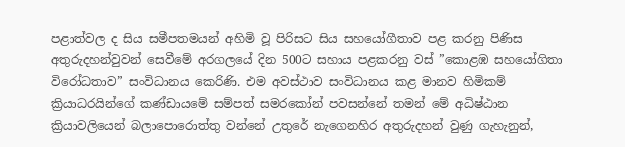පළාත්වල ද සිය සමීපතමයන් අහිමි වූ පිරිසට සිය සහයෝගීතාව පළ කරනු පිණිස අතුරුදහන්වුවන් සෙවීමේ අරගලයේ දින 500ට සහාය පළකරනු වස් ”කොළඹ සහයෝගිතා විරෝධතාව” සංවිධානය කෙරිණි. එම අවස්ථාව සංවිධානය කළ මානව හිමිකම් ක්‍රියාධරයින්ගේ කණ්ඩායමේ සම්පත් සමරකෝන් පවසන්නේ තමන් මේ අධිෂ්ඨාන ක්‍රියාවලියෙන් බලාපොරොත්තු වන්නේ උතුරේ නැගෙනහිර අතුරුදහන් වුණු ගැහැනුන්,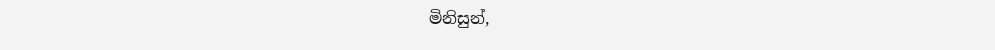මිනිසුන්,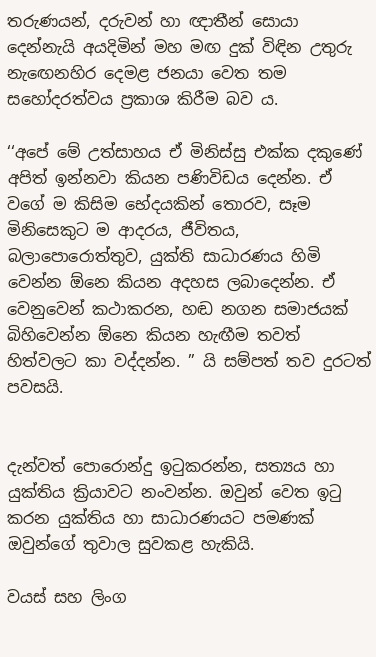තරුණයන්, දරුවන් හා ඥාතීන් සොයා දෙන්නැයි අයදිමින් මහ මඟ දුක් විඳින උතුරු නැඟෙනහිර දෙමළ ජනයා වෙත තම සහෝදරත්වය ප්‍රකාශ කිරීම බව ය.

‘‘අපේ මේ උත්සාහය ඒ මිනිස්සු එක්ක දකුණේ අපිත් ඉන්නවා කියන පණිවිඩය දෙන්න. ඒ වගේ ම කිසිම භේදයකින් තොරව, සෑම මිනිසෙකුට ම ආදරය, ජීවිතය, බලාපොරොත්තුව, යුක්ති සාධාරණය හිමි වෙන්න ඕනෙ කියන අදහස ලබාදෙන්න. ඒ වෙනුවෙන් කථාකරන, හඬ නගන සමාජයක් බිහිවෙන්න ඕනෙ කියන හැඟීම තවත් හිත්වලට කා වද්දන්න. ” යි සම්පත් තව දුරටත් පවසයි.


දැන්වත් පොරොන්දු ඉටුකරන්න, සත්‍යය හා යුක්තිය ක්‍රියාවට නංවන්න. ඔවුන් වෙත ඉටු කරන යුක්තිය හා සාධාරණයට පමණක් ඔවුන්ගේ තුවාල සුවකළ හැකියි.

වයස් සහ ලිංග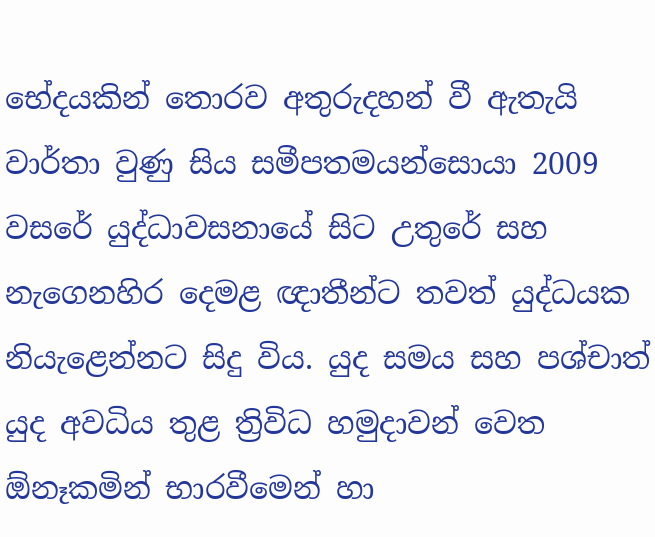භේදයකින් තොරව අතුරුදහන් වී ඇතැයි වාර්තා වුණු සිය සමීපතමයන්සොයා 2009 වසරේ යුද්ධාවසනායේ සිට උතුරේ සහ නැගෙනහිර දෙමළ ඥාතීන්ට තවත් යුද්ධයක නියැළෙන්නට සිදු විය. යුද සමය සහ පශ්චාත් යුද අවධිය තුළ ත්‍රිවිධ හමුදාවන් වෙත ඕනෑකමින් භාරවීමෙන් හා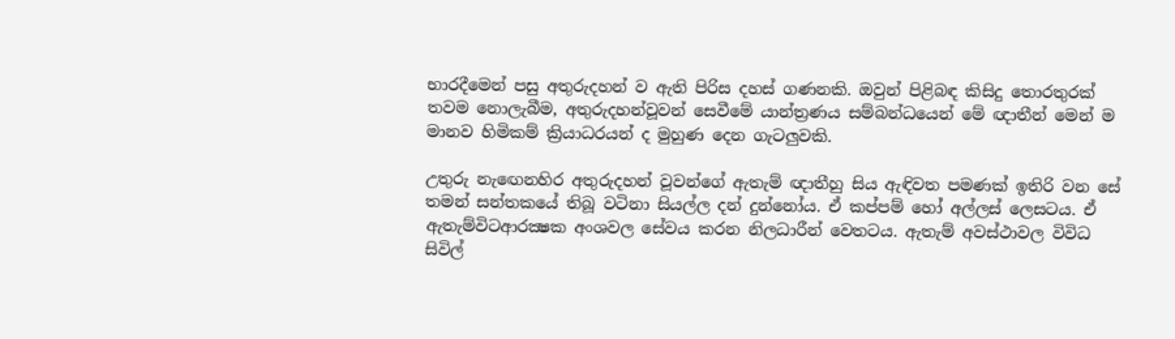භාරදීමෙන් පසු අතුරුදහන් ව ඇති පිරිස දහස් ගණනකි. ඔවුන් පිළිබඳ කිසිදු තොරතුරක් තවම නොලැබීම, අතුරුදහන්වූවන් සෙවීමේ යාන්ත්‍රණය සම්බන්ධයෙන් මේ ඥාතීන් මෙන් ම මානව හිමිකම් ක්‍රියාධරයන් ද මුහුණ දෙන ගැටලුවකි.

උතුරු නැඟෙනහිර අතුරුදහන් වූවන්ගේ ඇතැම් ඥාතීහු සිය ඇඳිවත පමණක් ඉතිරි වන සේ තමන් සන්තකයේ තිබූ වටිනා සියල්ල දන් දුන්නෝය. ඒ කප්පම් හෝ අල්ලස් ලෙසටය. ඒ ඇතැම්විටආරක්‍ෂක අංශවල සේවය කරන නිලධාරීන් වෙතටය. ඇතැම් අවස්ථාවල විවිධ සිවිල්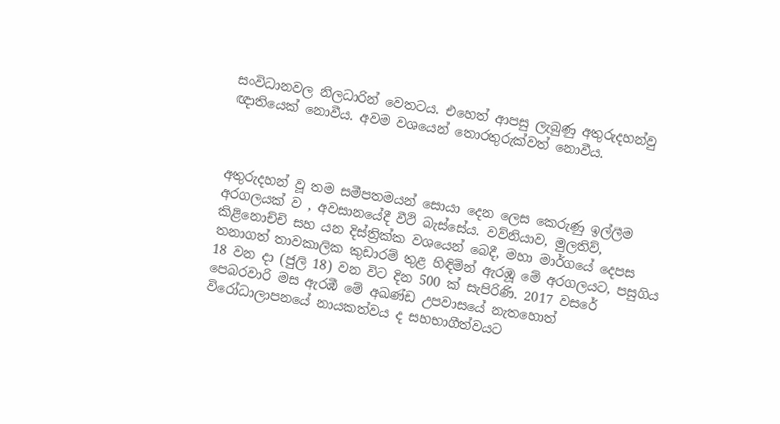සංවිධානවල නිලධාරින් වෙතටය. එහෙත් ආපසු ලැබුණු අතුරුදහන්වු ඥාතියෙක් නොවීය. අවම වශයෙන් තොරතුරුක්වත් නොවීය.



අතුරුදහන් වූ තම සමීපතමයන් සොයා දෙන ලෙස කෙරුණු ඉල්ලීම අරගලයක් ව , අවසානයේදී වීථි බැස්සේය. වව්නියාව, මුලතිව්, කිළිනොච්චි සහ යන දිස්ත්‍රික්ක වශයෙන් බෙදී, මහා මාර්ගයේ දෙපස තනාගත් තාවකාලික කුඩාරම් තුළ හිඳිමින් ඇරඹූ මේ අරගලයට, පසුගිය 18 වන දා (ජුලි 18) වන විට දින 500 ක් සැපිරිණි. 2017 වසරේ පෙබරවාරි මස ඇරඹී මේ අඛණ්ඩ උපවාසයේ නැතහොත් විරෝධාලාපනයේ නායකත්වය ද සහභාගීත්වයට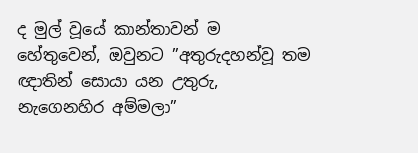ද මුල් වූයේ කාන්තාවන් ම හේතුවෙන්, ඔවුනට ”අතුරුදහන්වූ තම ඥාතින් සොයා යන උතුරු, නැගෙනහිර අම්මලා”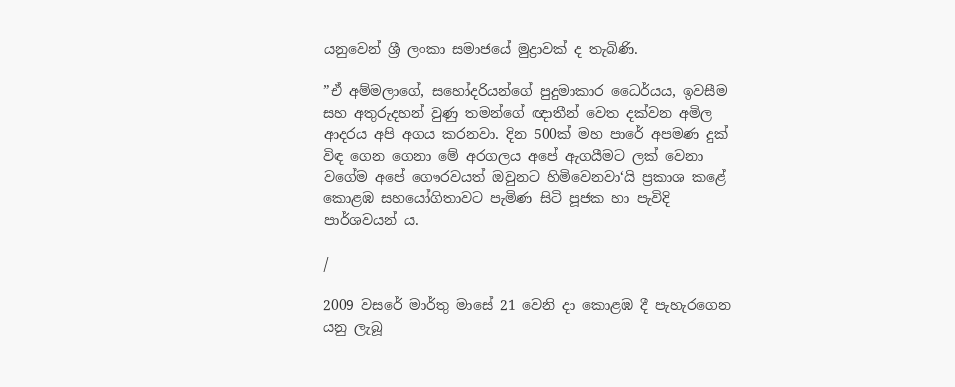යනුවෙන් ශ්‍රී ලංකා සමාජයේ මුද්‍රාවක් ද තැබිණි.

”ඒ අම්මලාගේ, සහෝදරියන්ගේ පුදුමාකාර ධෛර්යය, ඉවසීම සහ අතුරුදහන් වුණු තමන්ගේ ඥාතීන් වෙත දක්වන අමිල ආදරය අපි අගය කරනවා. දින 500ක් මහ පාරේ අපමණ දුක් විඳ ගෙන ගෙනා මේ අරගලය අපේ ඇගයීමට ලක් වෙනා වගේම අපේ ගෞරවයත් ඔවුනට හිමිවෙනවා‘යි ප්‍රකාශ කළේ කොළඹ සහයෝගිතාවට පැමිණ සිටි පූජක හා පැවිදි පාර්ශවයන් ය.

/

2009 වසරේ මාර්තු මාසේ 21 වෙනි දා කොළඹ දී පැහැරගෙන යනු ලැබූ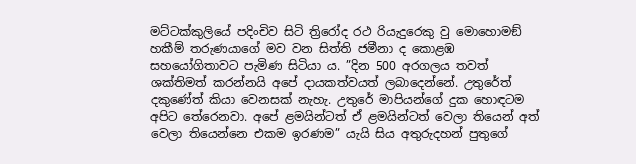මට්ටක්කුලියේ පදිංචිව සිටි ත්‍රිරෝද රථ රියැදුරෙකු වු මොහොමඞ් හකීම් තරුණයාගේ මව වන සිත්ති ජමීනා ද කොළඹ සහයෝගිතාවට පැමිණ සිටියා ය. ”දින 500 අරගලය තවත් ශක්තිමත් කරන්නයි අපේ දායකත්වයත් ලබාදෙන්නේ. උතුරේත් දකුණේත් කියා වෙනසක් නැහැ. උතුරේ මාපියන්ගේ දුක හොඳටම අපිට තේරෙනවා. අපේ ළමයින්ටත් ඒ ළමයින්ටත් වෙලා තියෙන් අත් වෙලා තියෙන්නෙ එකම ඉරණම” යැයි සිය අතුරුදහන් පුතුගේ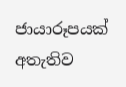ජායාරූපයක් අතැතිව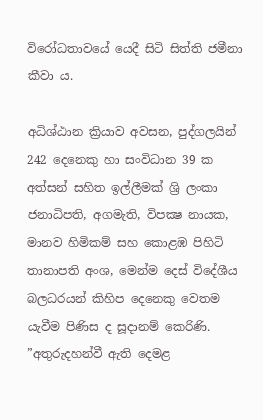විරෝධතාවයේ යෙදී සිටි සිත්ති ජමීනා කීවා ය.

අධිශ්ඨාන ක්‍රියාව අවසන, පුද්ගලයින් 242 දෙනෙකු හා සංවිධාන 39 ක අත්සන් සහිත ඉල්ලීමක් ශ්‍රි ලංකා ජනාධිපති, අගමැති, විපක්‍ෂ නායක, මානව හිමිකම් සහ කොළඹ පිහිටි තානාපති අංශ, මෙන්ම දෙස් විදේශීය බලධරයන් කිහිප දෙනෙකු වෙතම යැවීම පිණිස ද සූදානම් කෙරිණි. ”අතුරුදහන්වී ඇති දෙමළ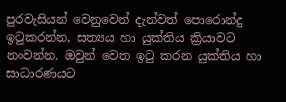පුරවැසියන් වෙනුවෙන් දැන්වත් පොරොන්දු ඉටුකරන්න, සත්‍යය හා යුක්තිය ක්‍රියාවට නංවන්න. ඔවුන් වෙත ඉටු කරන යුක්තිය හා සාධාරණයට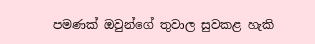පමණක් ඔවුන්ගේ තුවාල සුවකළ හැකි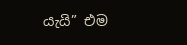යැයි” එම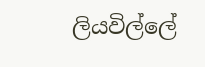ලියවිල්ලේ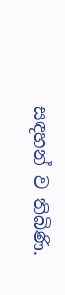සඳහන් ව තිබිණි.